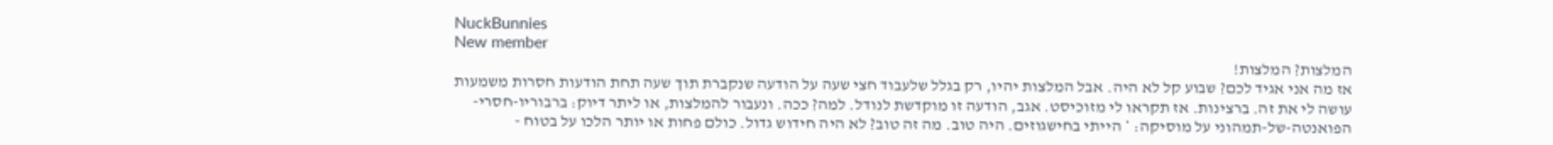NuckBunnies
New member
המלצות? המלצות!
אז מה אני אגיד לכם? שבוע קל לא היה. אבל המלצות יהיו, רק בגלל שלעבוד חצי שעה על הודעה שנקברת תוך שעה תחת הודעות חסרות משמעות עושה לי את זה. ברצינות. אז תקראו לי מזוכיסט. אגב, הודעה זו מוקדשת לנודל. למה? ככה. ונעבור להמלצות, או ליתר דיוק: ברבוריו-חסרי-הפואנטה-של-תמהוני על מוסיקה: * הייתי בחישגוזים. היה טוב. מה זה טוב? לא היה חידוש גדול. כולם פחות או יותר הלכו על בטוח -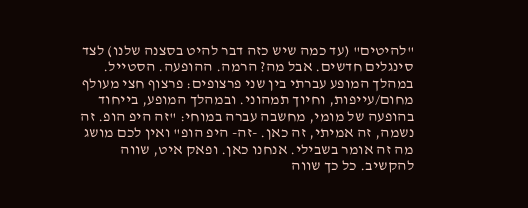"להיטים" (עד כמה שיש כזה דבר להיט בסצנה שלנו) לצד סינגלים חדשים. אבל מה? הרמה. ההופעה. הסטייל. במהלך המופע עברתי בין שני פרצופים: פרצוף חצי מעולף מחום/עייפות, וחיוך תמהוני. ובמהלך המופע, בייחוד בהופעה של מומי, מחשבה עברה במוחי: "זה היפ הופ. זה נשמה, זה אמיתי, זה כאן. -זה- היפ הופ" ואין לכם מושג מה זה אומר בשבילי. אנחנו כאן. ופאק איט, שווה להקשיב. כל כך שווה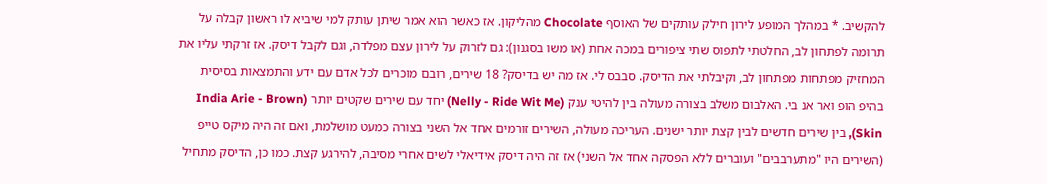להקשיב. * במהלך המופע לירון חילק עותקים של האוסף Chocolate מהליקון. אז כאשר הוא אמר שיתן עותק למי שיביא לו ראשון קבלה על תרומה לפתחון לב, החלטתי לתפוס שתי ציפורים במכה אחת (או משו בסגנון): גם לזרוק על לירון עצם מפלדה, וגם לקבל דיסק. אז זרקתי עליו את המחזיק מפתחות מפתחון לב, וקיבלתי את הדיסק. סבבס לי. אז מה יש בדיסק? 18 שירים, רובם מוכרים לכל אדם עם ידע והתמצאות בסיסית בהיפ הופ ואר אנ בי. האלבום משלב בצורה מעולה בין להיטי ענק (Nelly - Ride Wit Me) יחד עם שירים שקטים יותר (India Arie - Brown Skin), בין שירים חדשים לבין קצת יותר ישנים. העריכה מעולה, השירים זורמים אחד אל השני בצורה כמעט מושלמת, ואם זה היה מיקס טייפ (השירים היו "מתערבבים" ועוברים ללא הפסקה אחד אל השני) אז זה היה דיסק אידיאלי לשים אחרי מסיבה, להירגע קצת. כמו כן, הדיסק מתחיל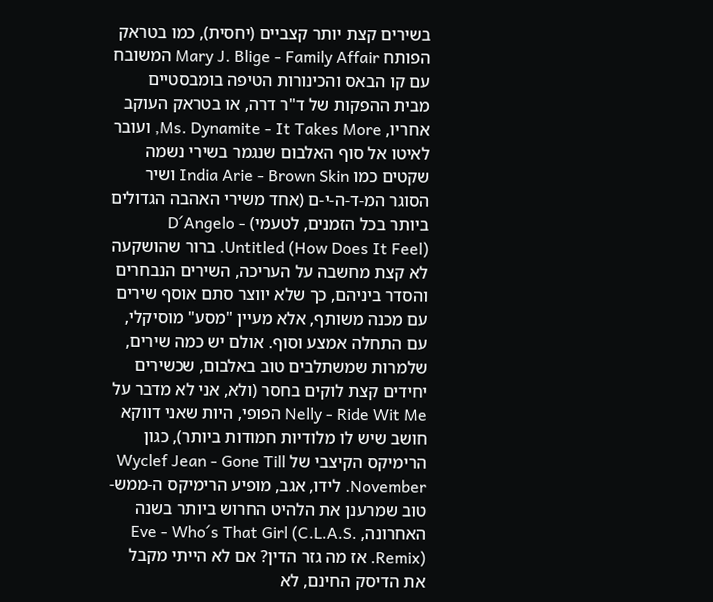בשירים קצת יותר קצביים (יחסית), כמו בטראק הפותח Mary J. Blige - Family Affair המשובח עם קו הבאס והכינורות הטיפה בומבסטיים מבית ההפקות של ד"ר דרה, או בטראק העוקב אחריו, Ms. Dynamite - It Takes More, ועובר לאיטו אל סוף האלבום שנגמר בשירי נשמה שקטים כמו India Arie - Brown Skin ושיר הסוגר המ-ד-ה-י-ם (אחד משירי האהבה הגדולים ביותר בכל הזמנים, לטעמי) D´Angelo - Untitled (How Does It Feel). ברור שהושקעה לא קצת מחשבה על העריכה, השירים הנבחרים והסדר ביניהם, כך שלא יווצר סתם אוסף שירים עם מכנה משותף, אלא מעיין "מסע" מוסיקלי, עם התחלה אמצע וסוף. אולם יש כמה שירים, שלמרות שמשתלבים טוב באלבום, שכשירים יחידים קצת לוקים בחסר (ולא, אני לא מדבר על Nelly - Ride Wit Me הפופי, היות שאני דווקא חושב שיש לו מלודיות חמודות ביותר), כגון הרימיקס הקיצבי של Wyclef Jean - Gone Till November. לידו, אגב, מופיע הרימיקס ה-ממש- טוב שמרענן את הלהיט החרוש ביותר בשנה האחרונה, Eve - Who´s That Girl (C.L.A.S. Remix). אז מה גזר הדין? אם לא הייתי מקבל את הדיסק החינם, לא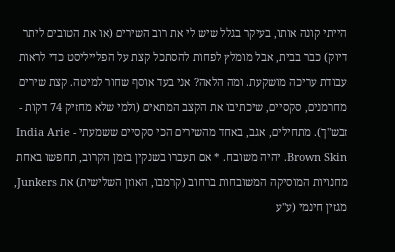הייתי קונה אותו, בעיקר בגלל שיש לי את רוב השירים (או את הטובים ליתר דיוק) כבר בבית, אבל מומלץ לפחות להסתכל קצת על הפלייליסט כדי לראות עבודת עריכה מושקעת. ומה הלאה? אני בעד אוסף שחור למיטה. קצת שירים מחרמנים, סקסיים, שיכתיבו את הקצב המתאים (ולמי שלא מחזיק 74 דקות - זבש"ך). מתחילים, אגב, באחד מהשירים הכי סקסיים ששמעתי India Arie - Brown Skin. יהיה משובח. * אם תעברו בשנקין בזמן הקרוב, תחפשו באחת מחנויות המוסיקה המשובחות ברחוב (קרמבו, האוזן השלישית) את Junkers, מגזין חינמי (ע"ע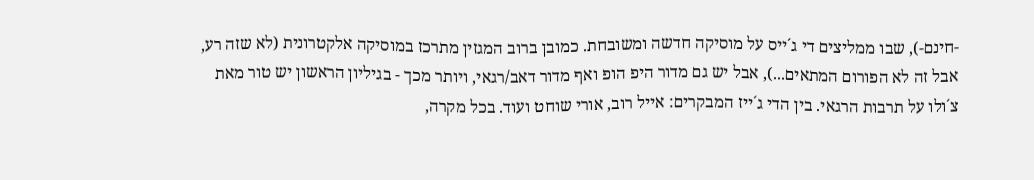-חינם-), שבו ממליצים די ג´ייס על מוסיקה חדשה ומשובחת. כמובן ברוב המגזין מתרכז במוסיקה אלקטרונית (לא שזה רע, אבל זה לא הפורום המתאים...), אבל יש גם מדור היפ הופ ואף מדור דאב/רגאי, ויותר מכך - בגיליון הראשון יש טור מאת צ´ולו על תרבות הרגאי. בין הדי ג´ייז המבקרים: אייל רוב, אורי שוחט ועוד. בכל מקרה,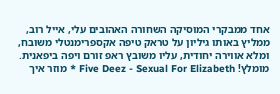אחד ממבקרי המוסיקה השחורה האהובים עלי, אייל רוב, ממליץ באותו גיליון על טראק טיפה אקספרימנטלי משובח, ומלא אווירה יחודית, עליו משובץ ראפ זורם ויפה ביפאנית. מומלץ! Five Deez - Sexual For Elizabeth * מוזר איך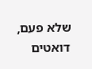שלא פעם, דואטים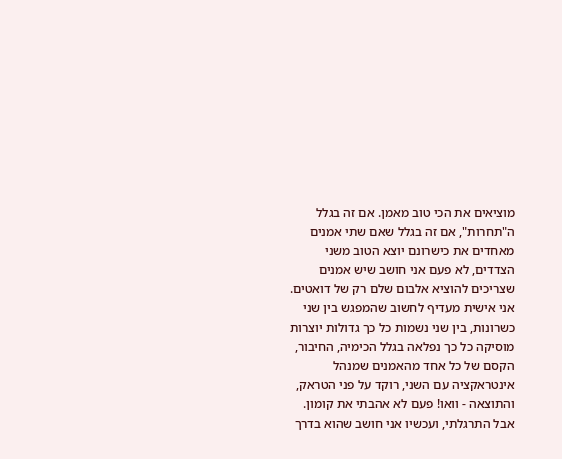מוציאים את הכי טוב מאמן. אם זה בגלל ה"תחרות", אם זה בגלל שאם שתי אמנים מאחדים את כישרונם יוצא הטוב משני הצדדים, לא פעם אני חושב שיש אמנים שצריכים להוציא אלבום שלם רק של דואטים. אני אישית מעדיף לחשוב שהמפגש בין שני כשרונות, בין שני נשמות כל כך גדולות יוצרות מוסיקה כל כך נפלאה בגלל הכימיה, החיבור, הקסם של כל אחד מהאמנים שמנהל אינטראקציה עם השני, רוקד על פני הטראק, והתוצאה - וואו! פעם לא אהבתי את קומון. אבל התרגלתי, ועכשיו אני חושב שהוא בדרך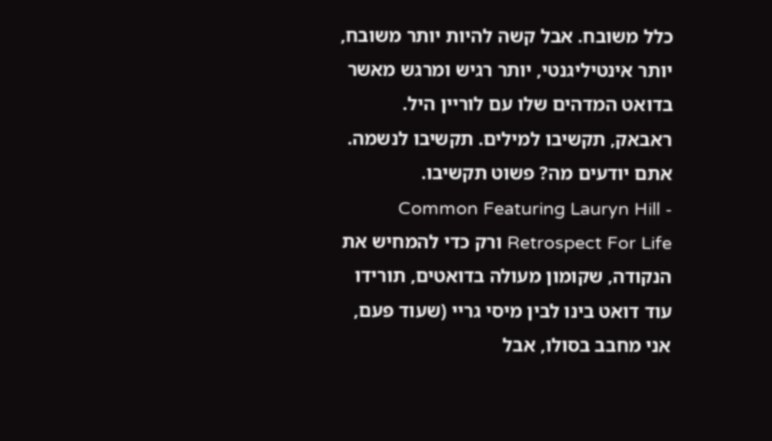כלל משובח. אבל קשה להיות יותר משובח, יותר אינטיליגנטי, יותר רגיש ומרגש מאשר בדואט המדהים שלו עם לוריין היל. ראבאק, תקשיבו למילים. תקשיבו לנשמה. אתם יודעים מה? פשוט תקשיבו. Common Featuring Lauryn Hill - Retrospect For Life ורק כדי להמחיש את הנקודה, שקומון מעולה בדואטים, תורידו עוד דואט בינו לבין מיסי גריי (שעוד פעם, אני מחבב בסולו, אבל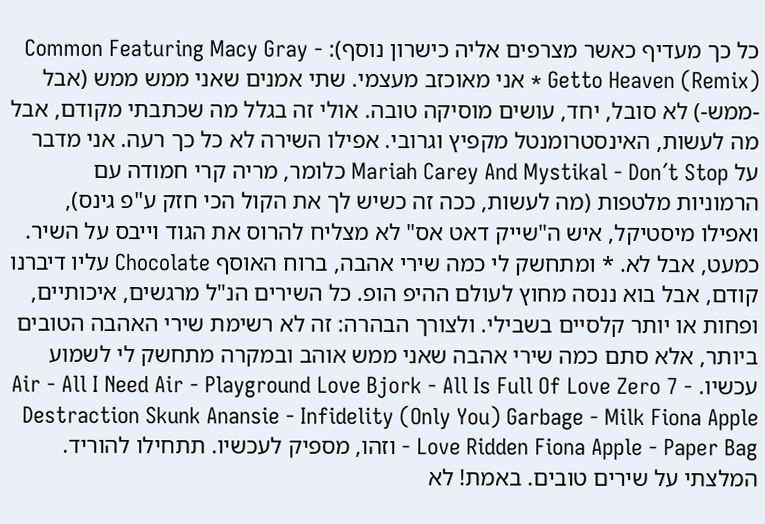כל כך מעדיף כאשר מצרפים אליה כישרון נוסף): Common Featuring Macy Gray - Getto Heaven (Remix) * אני מאוכזב מעצמי. שתי אמנים שאני ממש ממש (אבל -ממש-) לא סובל, יחד, עושים מוסיקה טובה. אולי זה בגלל מה שכתבתי מקודם, אבל מה לעשות, האינסטרומנטל מקפיץ וגרובי. אפילו השירה לא כל כך רעה. אני מדבר על Mariah Carey And Mystikal - Don´t Stop כלומר, מריה קרי חמודה עם הרמוניות מלטפות (מה לעשות, ככה זה כשיש לך את הקול הכי חזק ע"פ גינס), ואפילו מיסטיקל, איש ה"שייק דאט אס" לא מצליח להרוס את הגוד וייבס על השיר. כמעט, אבל לא. * ומתחשק לי כמה שירי אהבה, ברוח האוסף Chocolate עליו דיברנו קודם, אבל בוא ננסה מחוץ לעולם ההיפ הופ. כל השירים הנ"ל מרגשים, איכותיים, ופחות או יותר קלסיים בשבילי. ולצורך הבהרה: זה לא רשימת שירי האהבה הטובים ביותר, אלא סתם כמה שירי אהבה שאני ממש אוהב ובמקרה מתחשק לי לשמוע עכשיו. Air - All I Need Air - Playground Love Bjork - All Is Full Of Love Zero 7 - Destraction Skunk Anansie - Infidelity (Only You) Garbage - Milk Fiona Apple - Love Ridden Fiona Apple - Paper Bag וזהו, מספיק לעכשיו. תתחילו להוריד. המלצתי על שירים טובים. באמת! לא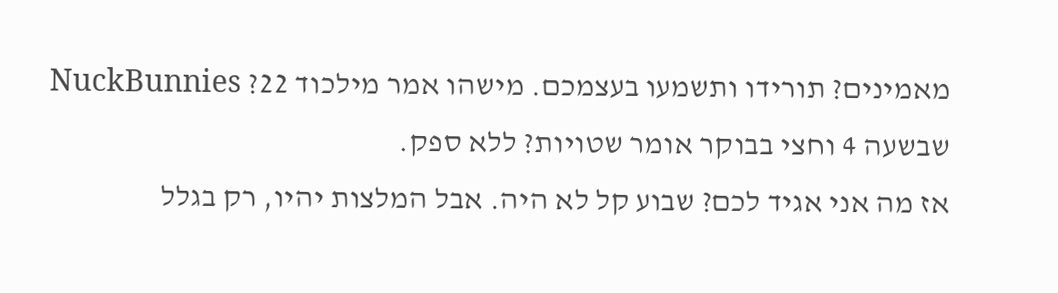מאמינים? תורידו ותשמעו בעצמכם. מישהו אמר מילכוד 22? NuckBunnies שבשעה 4 וחצי בבוקר אומר שטויות? ללא ספק.
אז מה אני אגיד לכם? שבוע קל לא היה. אבל המלצות יהיו, רק בגלל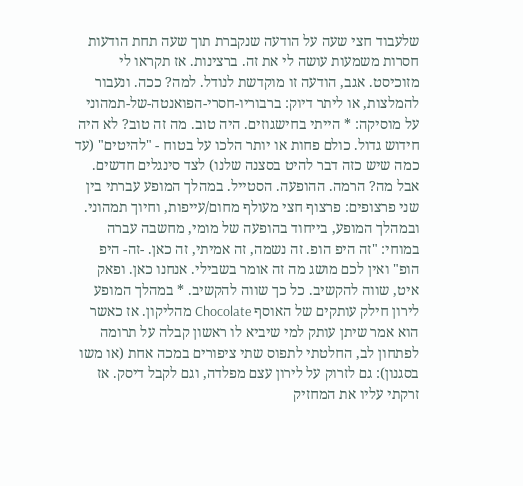שלעבוד חצי שעה על הודעה שנקברת תוך שעה תחת הודעות חסרות משמעות עושה לי את זה. ברצינות. אז תקראו לי מזוכיסט. אגב, הודעה זו מוקדשת לנודל. למה? ככה. ונעבור להמלצות, או ליתר דיוק: ברבוריו-חסרי-הפואנטה-של-תמהוני על מוסיקה: * הייתי בחישגוזים. היה טוב. מה זה טוב? לא היה חידוש גדול. כולם פחות או יותר הלכו על בטוח - "להיטים" (עד כמה שיש כזה דבר להיט בסצנה שלנו) לצד סינגלים חדשים. אבל מה? הרמה. ההופעה. הסטייל. במהלך המופע עברתי בין שני פרצופים: פרצוף חצי מעולף מחום/עייפות, וחיוך תמהוני. ובמהלך המופע, בייחוד בהופעה של מומי, מחשבה עברה במוחי: "זה היפ הופ. זה נשמה, זה אמיתי, זה כאן. -זה- היפ הופ" ואין לכם מושג מה זה אומר בשבילי. אנחנו כאן. ופאק איט, שווה להקשיב. כל כך שווה להקשיב. * במהלך המופע לירון חילק עותקים של האוסף Chocolate מהליקון. אז כאשר הוא אמר שיתן עותק למי שיביא לו ראשון קבלה על תרומה לפתחון לב, החלטתי לתפוס שתי ציפורים במכה אחת (או משו בסגנון): גם לזרוק על לירון עצם מפלדה, וגם לקבל דיסק. אז זרקתי עליו את המחזיק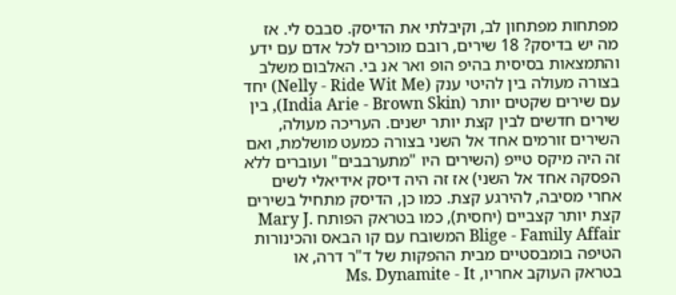מפתחות מפתחון לב, וקיבלתי את הדיסק. סבבס לי. אז מה יש בדיסק? 18 שירים, רובם מוכרים לכל אדם עם ידע והתמצאות בסיסית בהיפ הופ ואר אנ בי. האלבום משלב בצורה מעולה בין להיטי ענק (Nelly - Ride Wit Me) יחד עם שירים שקטים יותר (India Arie - Brown Skin), בין שירים חדשים לבין קצת יותר ישנים. העריכה מעולה, השירים זורמים אחד אל השני בצורה כמעט מושלמת, ואם זה היה מיקס טייפ (השירים היו "מתערבבים" ועוברים ללא הפסקה אחד אל השני) אז זה היה דיסק אידיאלי לשים אחרי מסיבה, להירגע קצת. כמו כן, הדיסק מתחיל בשירים קצת יותר קצביים (יחסית), כמו בטראק הפותח Mary J. Blige - Family Affair המשובח עם קו הבאס והכינורות הטיפה בומבסטיים מבית ההפקות של ד"ר דרה, או בטראק העוקב אחריו, Ms. Dynamite - It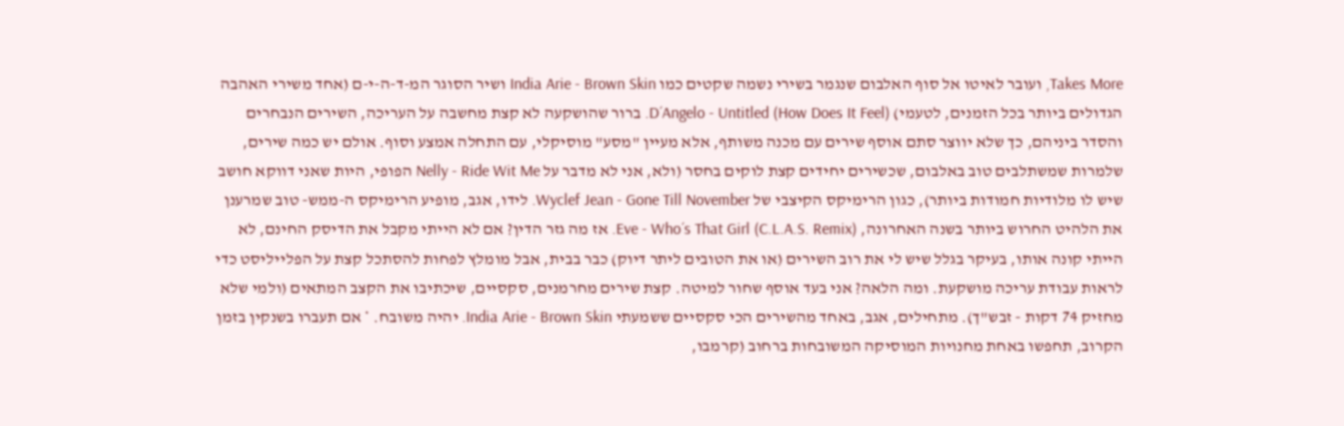Takes More, ועובר לאיטו אל סוף האלבום שנגמר בשירי נשמה שקטים כמו India Arie - Brown Skin ושיר הסוגר המ-ד-ה-י-ם (אחד משירי האהבה הגדולים ביותר בכל הזמנים, לטעמי) D´Angelo - Untitled (How Does It Feel). ברור שהושקעה לא קצת מחשבה על העריכה, השירים הנבחרים והסדר ביניהם, כך שלא יווצר סתם אוסף שירים עם מכנה משותף, אלא מעיין "מסע" מוסיקלי, עם התחלה אמצע וסוף. אולם יש כמה שירים, שלמרות שמשתלבים טוב באלבום, שכשירים יחידים קצת לוקים בחסר (ולא, אני לא מדבר על Nelly - Ride Wit Me הפופי, היות שאני דווקא חושב שיש לו מלודיות חמודות ביותר), כגון הרימיקס הקיצבי של Wyclef Jean - Gone Till November. לידו, אגב, מופיע הרימיקס ה-ממש- טוב שמרענן את הלהיט החרוש ביותר בשנה האחרונה, Eve - Who´s That Girl (C.L.A.S. Remix). אז מה גזר הדין? אם לא הייתי מקבל את הדיסק החינם, לא הייתי קונה אותו, בעיקר בגלל שיש לי את רוב השירים (או את הטובים ליתר דיוק) כבר בבית, אבל מומלץ לפחות להסתכל קצת על הפלייליסט כדי לראות עבודת עריכה מושקעת. ומה הלאה? אני בעד אוסף שחור למיטה. קצת שירים מחרמנים, סקסיים, שיכתיבו את הקצב המתאים (ולמי שלא מחזיק 74 דקות - זבש"ך). מתחילים, אגב, באחד מהשירים הכי סקסיים ששמעתי India Arie - Brown Skin. יהיה משובח. * אם תעברו בשנקין בזמן הקרוב, תחפשו באחת מחנויות המוסיקה המשובחות ברחוב (קרמבו,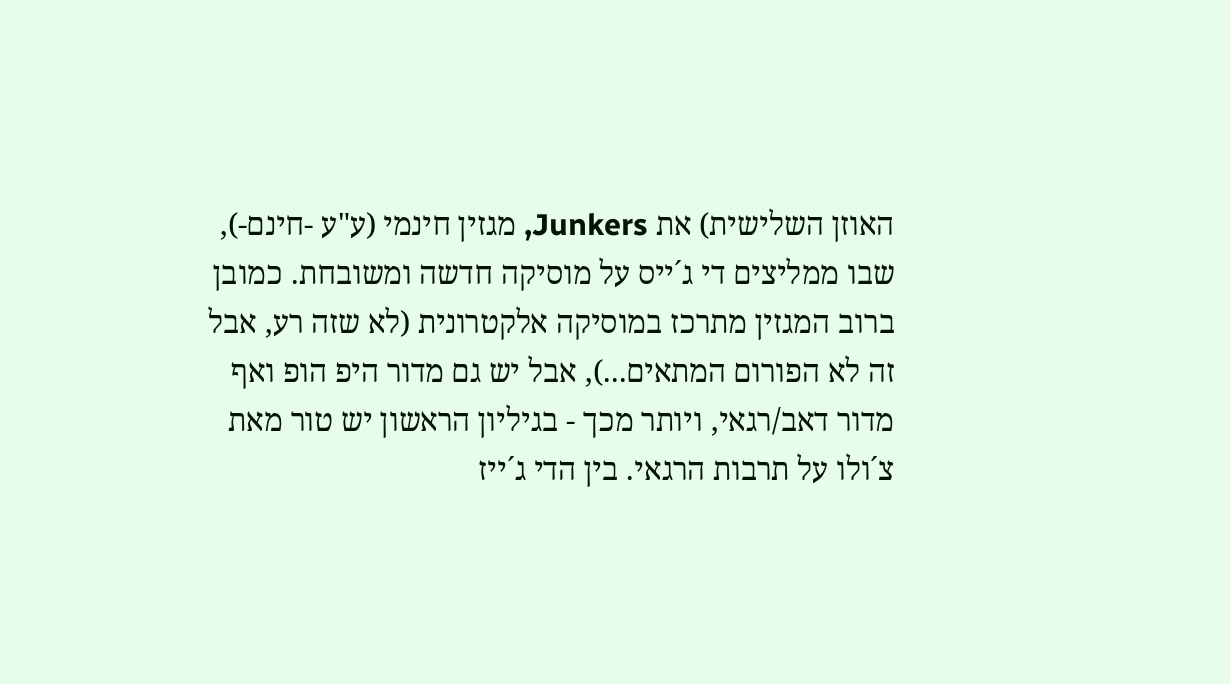האוזן השלישית) את Junkers, מגזין חינמי (ע"ע -חינם-), שבו ממליצים די ג´ייס על מוסיקה חדשה ומשובחת. כמובן ברוב המגזין מתרכז במוסיקה אלקטרונית (לא שזה רע, אבל זה לא הפורום המתאים...), אבל יש גם מדור היפ הופ ואף מדור דאב/רגאי, ויותר מכך - בגיליון הראשון יש טור מאת צ´ולו על תרבות הרגאי. בין הדי ג´ייז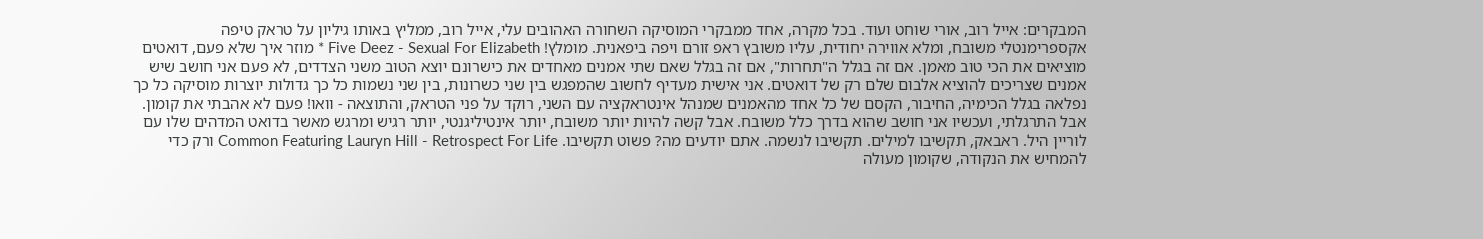המבקרים: אייל רוב, אורי שוחט ועוד. בכל מקרה, אחד ממבקרי המוסיקה השחורה האהובים עלי, אייל רוב, ממליץ באותו גיליון על טראק טיפה אקספרימנטלי משובח, ומלא אווירה יחודית, עליו משובץ ראפ זורם ויפה ביפאנית. מומלץ! Five Deez - Sexual For Elizabeth * מוזר איך שלא פעם, דואטים מוציאים את הכי טוב מאמן. אם זה בגלל ה"תחרות", אם זה בגלל שאם שתי אמנים מאחדים את כישרונם יוצא הטוב משני הצדדים, לא פעם אני חושב שיש אמנים שצריכים להוציא אלבום שלם רק של דואטים. אני אישית מעדיף לחשוב שהמפגש בין שני כשרונות, בין שני נשמות כל כך גדולות יוצרות מוסיקה כל כך נפלאה בגלל הכימיה, החיבור, הקסם של כל אחד מהאמנים שמנהל אינטראקציה עם השני, רוקד על פני הטראק, והתוצאה - וואו! פעם לא אהבתי את קומון. אבל התרגלתי, ועכשיו אני חושב שהוא בדרך כלל משובח. אבל קשה להיות יותר משובח, יותר אינטיליגנטי, יותר רגיש ומרגש מאשר בדואט המדהים שלו עם לוריין היל. ראבאק, תקשיבו למילים. תקשיבו לנשמה. אתם יודעים מה? פשוט תקשיבו. Common Featuring Lauryn Hill - Retrospect For Life ורק כדי להמחיש את הנקודה, שקומון מעולה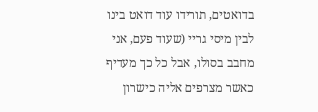בדואטים, תורידו עוד דואט בינו לבין מיסי גריי (שעוד פעם, אני מחבב בסולו, אבל כל כך מעדיף כאשר מצרפים אליה כישרון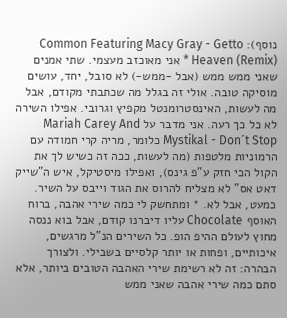נוסף): Common Featuring Macy Gray - Getto Heaven (Remix) * אני מאוכזב מעצמי. שתי אמנים שאני ממש ממש (אבל -ממש-) לא סובל, יחד, עושים מוסיקה טובה. אולי זה בגלל מה שכתבתי מקודם, אבל מה לעשות, האינסטרומנטל מקפיץ וגרובי. אפילו השירה לא כל כך רעה. אני מדבר על Mariah Carey And Mystikal - Don´t Stop כלומר, מריה קרי חמודה עם הרמוניות מלטפות (מה לעשות, ככה זה כשיש לך את הקול הכי חזק ע"פ גינס), ואפילו מיסטיקל, איש ה"שייק דאט אס" לא מצליח להרוס את הגוד וייבס על השיר. כמעט, אבל לא. * ומתחשק לי כמה שירי אהבה, ברוח האוסף Chocolate עליו דיברנו קודם, אבל בוא ננסה מחוץ לעולם ההיפ הופ. כל השירים הנ"ל מרגשים, איכותיים, ופחות או יותר קלסיים בשבילי. ולצורך הבהרה: זה לא רשימת שירי האהבה הטובים ביותר, אלא סתם כמה שירי אהבה שאני ממש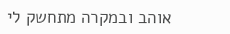אוהב ובמקרה מתחשק לי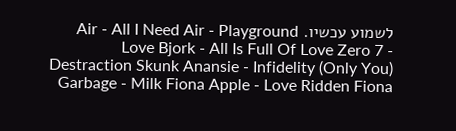לשמוע עכשיו. Air - All I Need Air - Playground Love Bjork - All Is Full Of Love Zero 7 - Destraction Skunk Anansie - Infidelity (Only You) Garbage - Milk Fiona Apple - Love Ridden Fiona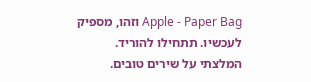Apple - Paper Bag וזהו, מספיק לעכשיו. תתחילו להוריד. המלצתי על שירים טובים.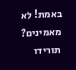באמת! לא מאמינים? תורידו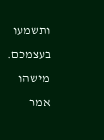ותשמעו בעצמכם. מישהו אמר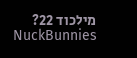מילכוד 22? NuckBunnies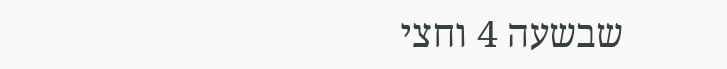שבשעה 4 וחצי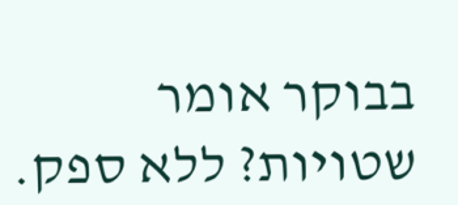בבוקר אומר שטויות? ללא ספק.